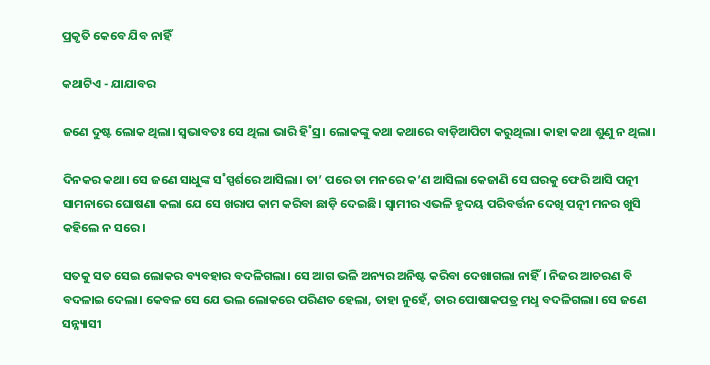ପ୍ରକୃତି କେବେ ଯିବ ନାହିଁ

କଥାଟିଏ - ଯାଯାବର

ଜଣେ ଦୁଷ୍ଟ ଲୋକ ଥିଲା। ସ୍ବଭାବତଃ ସେ ଥିଲା ଭାରି ହି˚ସ୍ର। ଲୋକଙ୍କୁ କଥା କଥାରେ ବାଡ଼ିଆପିଟା କରୁଥିଲା। କାହା କଥା ଶୁଣୁ ନ ଥିଲା।

ଦିନକର କଥା। ସେ ଜଣେ ସାଧୁଙ୍କ ସ˚ସ୍ପର୍ଶରେ ଆସିଲା। ତା’ ପରେ ତା ମନରେ କ’ଣ ଆସିଲା କେଜାଣି ସେ ଘରକୁ ଫେରି ଆସି ପତ୍ନୀ ସାମନାରେ ଘୋଷଣା କଲା ଯେ ସେ ଖରାପ କାମ କରିବା ଛାଡ଼ି ଦେଇଛି। ସ୍ବାମୀର ଏଭଳି ହୃଦୟ ପରିବର୍ତ୍ତନ ଦେଖି ପତ୍ନୀ ମନର ଖୁସି କହିଲେ ନ ସରେ।

ସତକୁ ସତ ସେଇ ଲୋକର ବ୍ୟବହାର ବଦଳିଗଲା। ସେ ଆଗ ଭଳି ଅନ୍ୟର ଅନିଷ୍ଟ କରିବା ଦେଖାଗଲା ନାହିଁ। ନିଜର ଆଚରଣ ବି ବଦଳାଇ ଦେଲା। କେବଳ ସେ ଯେ ଭଲ ଲୋକରେ ପରିଣତ ହେଲା, ତାହା ନୁହେଁ, ତାର ପୋଷାକପତ୍ର ମଧୢ ବଦଳିଗଲା। ସେ ଜଣେ ସନ୍ନ୍ୟାସୀ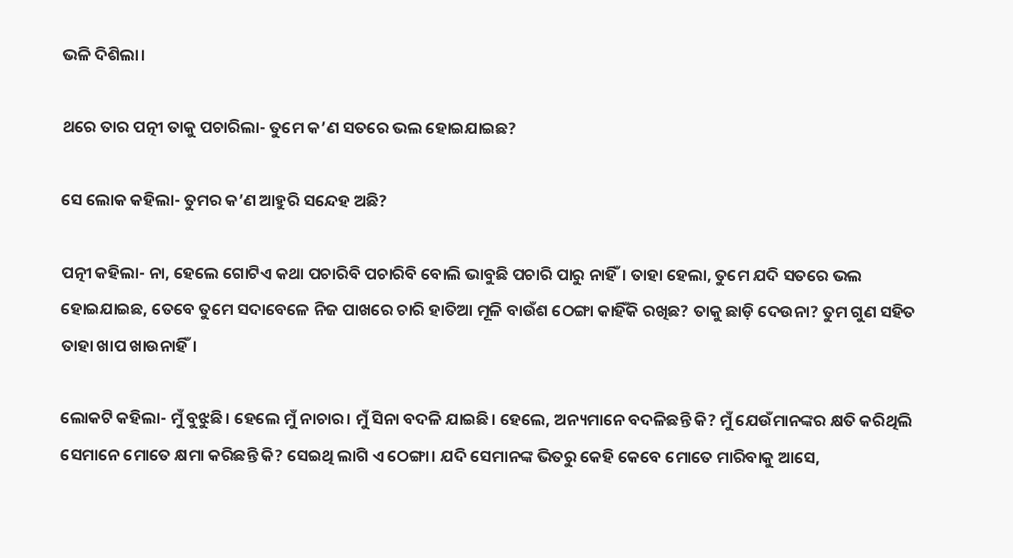ଭଳି ଦିଶିଲା।

ଥରେ ତାର ପତ୍ନୀ ତାକୁ ପଚାରିଲା- ତୁମେ କ’ଣ ସତରେ ଭଲ ହୋଇଯାଇଛ?

ସେ ଲୋକ କହିଲା- ତୁମର କ’ଣ ଆହୁରି ସନ୍ଦେହ ଅଛି?

ପତ୍ନୀ କହିଲା- ନା, ହେଲେ ଗୋଟିଏ କଥା ପଚାରିବି ପଚାରିବି ବୋଲି ଭାବୁଛି ପଚାରି ପାରୁ ନାହିଁ। ତାହା ହେଲା, ତୁମେ ଯଦି ସତରେ ଭଲ ହୋଇଯାଇଛ, ତେବେ ତୁମେ ସଦାବେଳେ ନିଜ ପାଖରେ ଚାରି ହାତିଆ ମୂଳି ବାଉଁଶ ଠେଙ୍ଗା କାହିଁକି ରଖିଛ? ତାକୁ ଛାଡ଼ି ଦେଉନା? ତୁମ ଗୁଣ ସହିତ ତାହା ଖାପ ଖାଉନାହିଁ।

ଲୋକଟି କହିଲା- ମୁଁ ବୁଝୁଛି। ହେଲେ ମୁଁ ନାଚାର। ମୁଁ ସିନା ବଦଳି ଯାଇଛି। ହେଲେ, ଅନ୍ୟମାନେ ବଦଳିଛନ୍ତି କି? ମୁଁ ଯେଉଁମାନଙ୍କର କ୍ଷତି କରିଥିଲି ସେମାନେ ମୋତେ କ୍ଷମା କରିଛନ୍ତି କି? ସେଇଥି ଲାଗି ଏ ଠେଙ୍ଗା। ଯଦି ସେମାନଙ୍କ ଭିତରୁ କେହି କେବେ ମୋତେ ମାରିବାକୁ ଆସେ,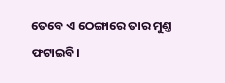ତେବେ ଏ ଠେଙ୍ଗାରେ ତାର ମୁଣ୍ତ ଫଟାଇବି।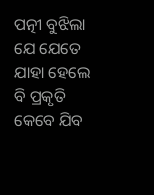ପତ୍ନୀ ବୁଝିଲା ଯେ ଯେତେ ଯାହା ହେଲେ ବି ପ୍ରକୃତି କେବେ ଯିବ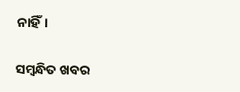ନାହିଁ।

ସମ୍ବନ୍ଧିତ ଖବର